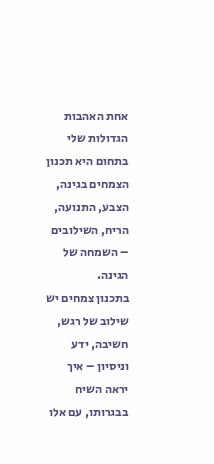אחת האהבות הגדולות שלי בתחום היא תכנון הצמחים בגינה,
הצבע, התנועה, הריח, השילובים – השמחה של הגינה.
בתכנון צמחים יש שילוב של רגש, חשיבה, ידע וניסיון – איך יראה השיח בבגרותו, עם אלו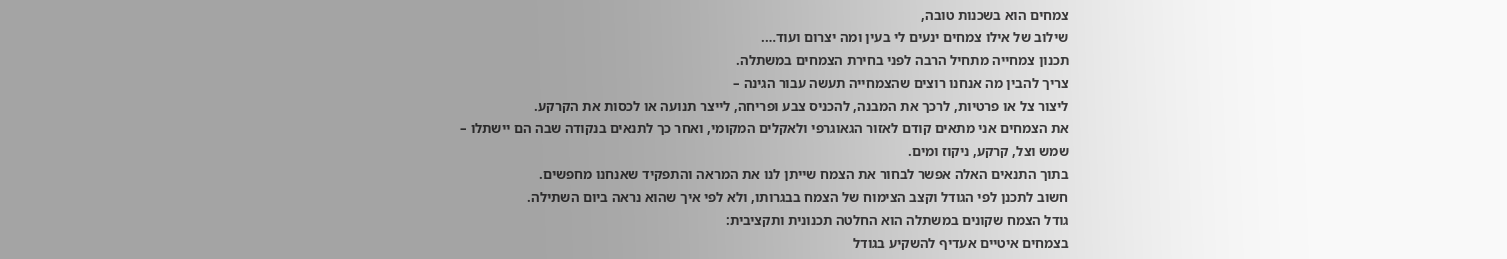צמחים הוא בשכנות טובה,
שילוב של אילו צמחים ינעים לי בעין ומה יצרום ועוד….
תכנון צמחייה מתחיל הרבה לפני בחירת הצמחים במשתלה.
צריך להבין מה אנחנו רוצים שהצמחייה תעשה עבור הגינה –
ליצור צל או פרטיות, לרכך את המבנה, להכניס צבע ופריחה, לייצר תנועה או לכסות את הקרקע.
את הצמחים אני מתאים קודם לאזור הגאוגרפי ולאקלים המקומי, ואחר כך לתנאים בנקודה שבה הם יישתלו –
שמש וצל, קרקע, ניקוז ומים.
בתוך התנאים האלה אפשר לבחור את הצמח שייתן לנו את המראה והתפקיד שאנחנו מחפשים.
חשוב לתכנן לפי הגודל וקצב הצימוח של הצמח בבגרותו, ולא לפי איך שהוא נראה ביום השתילה.
גודל הצמח שקונים במשתלה הוא החלטה תכנונית ותקציבית:
בצמחים איטיים אעדיף להשקיע בגודל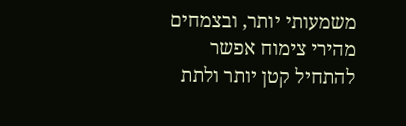משמעותי יותר, ובצמחים מהירי צימוח אפשר להתחיל קטן יותר ולתת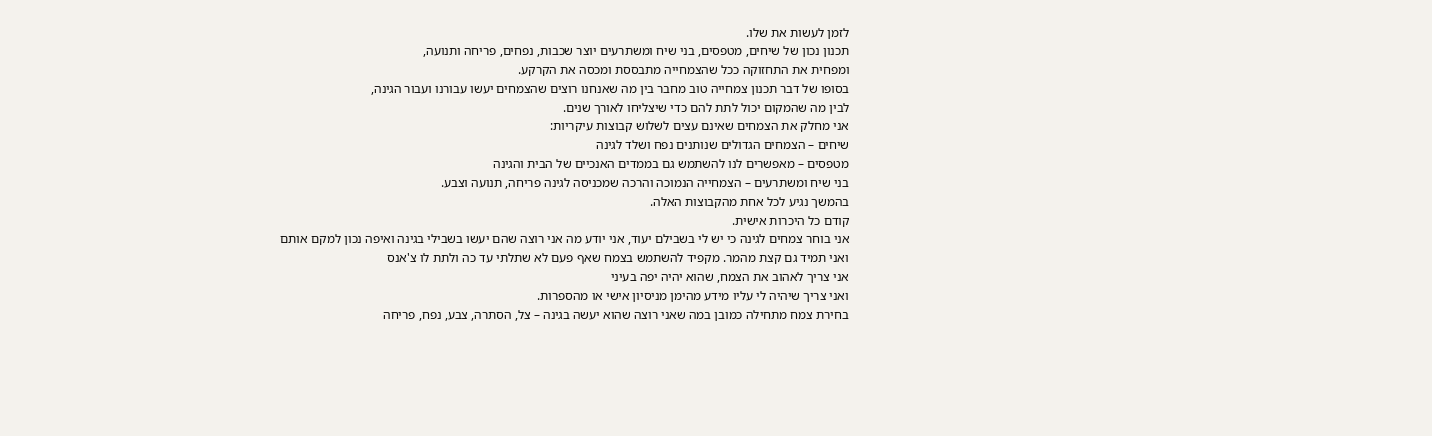לזמן לעשות את שלו.
תכנון נכון של שיחים, מטפסים, בני שיח ומשתרעים יוצר שכבות, נפחים, פריחה ותנועה,
ומפחית את התחזוקה ככל שהצמחייה מתבססת ומכסה את הקרקע.
בסופו של דבר תכנון צמחייה טוב מחבר בין מה שאנחנו רוצים שהצמחים יעשו עבורנו ועבור הגינה,
לבין מה שהמקום יכול לתת להם כדי שיצליחו לאורך שנים.
אני מחלק את הצמחים שאינם עצים לשלוש קבוצות עיקריות:
שיחים – הצמחים הגדולים שנותנים נפח ושלד לגינה
מטפסים – מאפשרים לנו להשתמש גם בממדים האנכיים של הבית והגינה
בני שיח ומשתרעים – הצמחייה הנמוכה והרכה שמכניסה לגינה פריחה, תנועה וצבע.
בהמשך נגיע לכל אחת מהקבוצות האלה.
קודם כל היכרות אישית.
אני בוחר צמחים לגינה כי יש לי בשבילם יעוד, אני יודע מה אני רוצה שהם יעשו בשבילי בגינה ואיפה נכון למקם אותם
ואני תמיד גם קצת מהמר. מקפיד להשתמש בצמח שאף פעם לא שתלתי עד כה ולתת לו צ'אנס
אני צריך לאהוב את הצמח, שהוא יהיה יפה בעיני
ואני צריך שיהיה לי עליו מידע מהימן מניסיון אישי או מהספרות.
בחירת צמח מתחילה כמובן במה שאני רוצה שהוא יעשה בגינה – צל, הסתרה, צבע, נפח, פריחה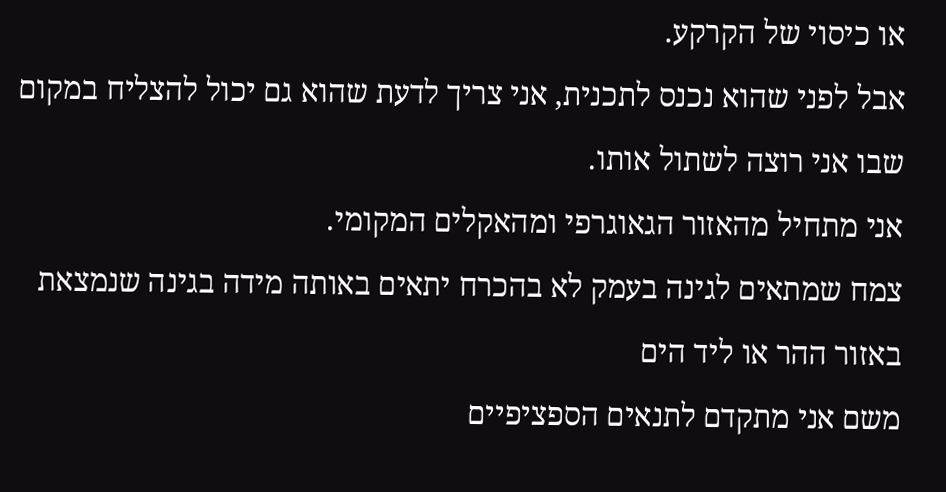או כיסוי של הקרקע.
אבל לפני שהוא נכנס לתכנית, אני צריך לדעת שהוא גם יכול להצליח במקום שבו אני רוצה לשתול אותו.
אני מתחיל מהאזור הגאוגרפי ומהאקלים המקומי.
צמח שמתאים לגינה בעמק לא בהכרח יתאים באותה מידה בגינה שנמצאת באזור ההר או ליד הים
משם אני מתקדם לתנאים הספציפיים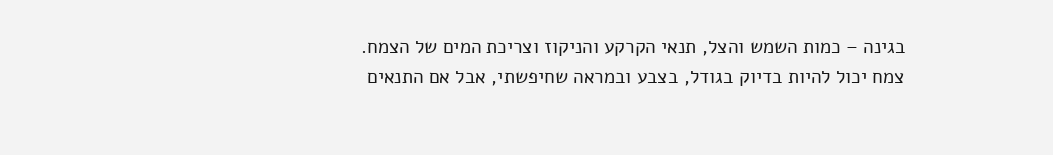בגינה – כמות השמש והצל, תנאי הקרקע והניקוז וצריכת המים של הצמח.
צמח יכול להיות בדיוק בגודל, בצבע ובמראה שחיפשתי, אבל אם התנאים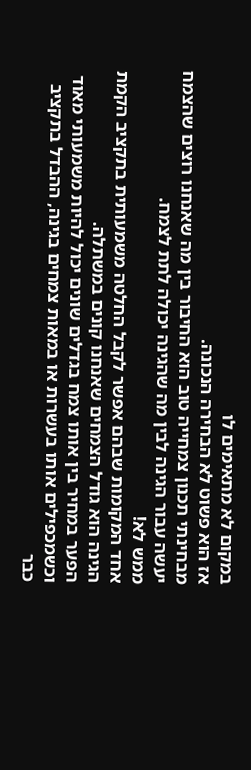במקום לא מתאימים לו
אז הוא פשוט לא הבחירה הנכונה.
מבחינתי תכנון צמחייה טוב הוא החיבור בין מה שאנחנו רוצים שהצמח יעשה עבור הגינה לבין מה שהגינה יכולה לתת לצמח.
ממש לא!
אחד המקומות שבהם אפשר לקבל החלטה משמעותית בתקציב הקמת הגינה הוא גודל הצמחים שאנחנו קונים במשתלה.
הפער במחיר בין אותו צמח בגדלים שונים יכול להיות משמעותי מאוד
וכשמכפילים אותו בעשרות או במאות צמחים בגינה, ההבדל בתקציב כבר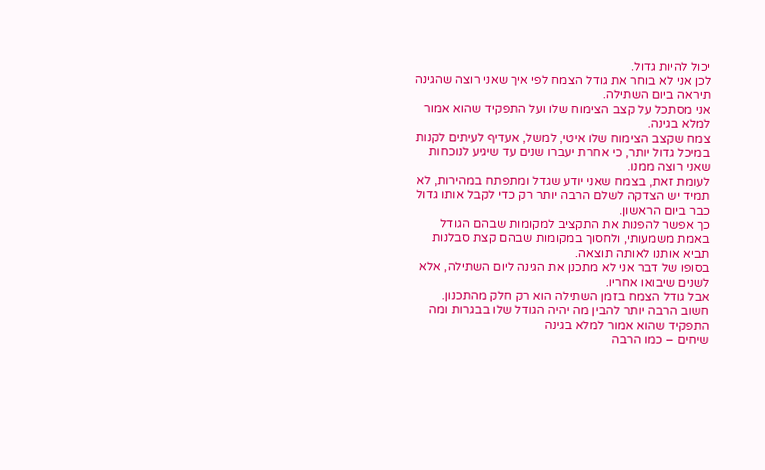יכול להיות גדול.
לכן אני לא בוחר את גודל הצמח לפי איך שאני רוצה שהגינה תיראה ביום השתילה.
אני מסתכל על קצב הצימוח שלו ועל התפקיד שהוא אמור למלא בגינה.
צמח שקצב הצימוח שלו איטי, למשל, אעדיף לעיתים לקנות במיכל גדול יותר, כי אחרת יעברו שנים עד שיגיע לנוכחות שאני רוצה ממנו.
לעומת זאת, בצמח שאני יודע שגדל ומתפתח במהירות, לא תמיד יש הצדקה לשלם הרבה יותר רק כדי לקבל אותו גדול כבר ביום הראשון.
כך אפשר להפנות את התקציב למקומות שבהם הגודל באמת משמעותי, ולחסוך במקומות שבהם קצת סבלנות תביא אותנו לאותה תוצאה.
בסופו של דבר אני לא מתכנן את הגינה ליום השתילה, אלא לשנים שיבואו אחריו.
אבל גודל הצמח בזמן השתילה הוא רק חלק מהתכנון.
חשוב הרבה יותר להבין מה יהיה הגודל שלו בבגרות ומה התפקיד שהוא אמור למלא בגינה
שיחים – כמו הרבה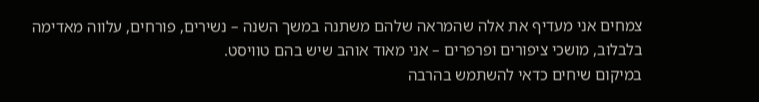צמחים אני מעדיף את אלה שהמראה שלהם משתנה במשך השנה – נשירים, פורחים, עלווה מאדימה בלבלוב, מושכי ציפורים ופרפרים – אני מאוד אוהב שיש בהם טוויסט.
במיקום שיחים כדאי להשתמש בהרבה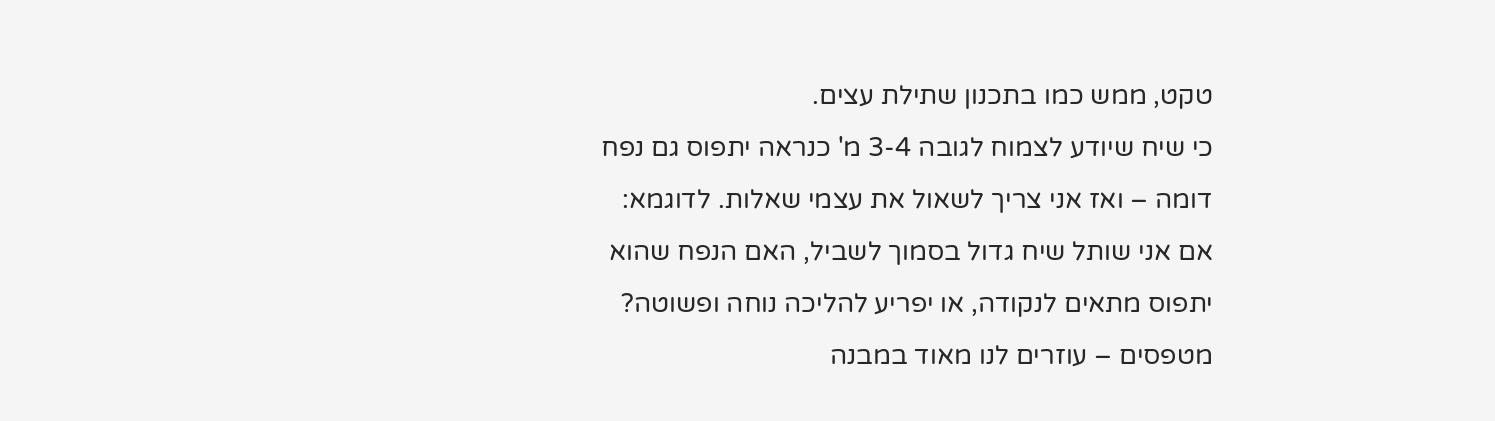טקט, ממש כמו בתכנון שתילת עצים.
כי שיח שיודע לצמוח לגובה 3-4 מ' כנראה יתפוס גם נפח דומה – ואז אני צריך לשאול את עצמי שאלות. לדוגמא: אם אני שותל שיח גדול בסמוך לשביל, האם הנפח שהוא יתפוס מתאים לנקודה, או יפריע להליכה נוחה ופשוטה?
מטפסים – עוזרים לנו מאוד במבנה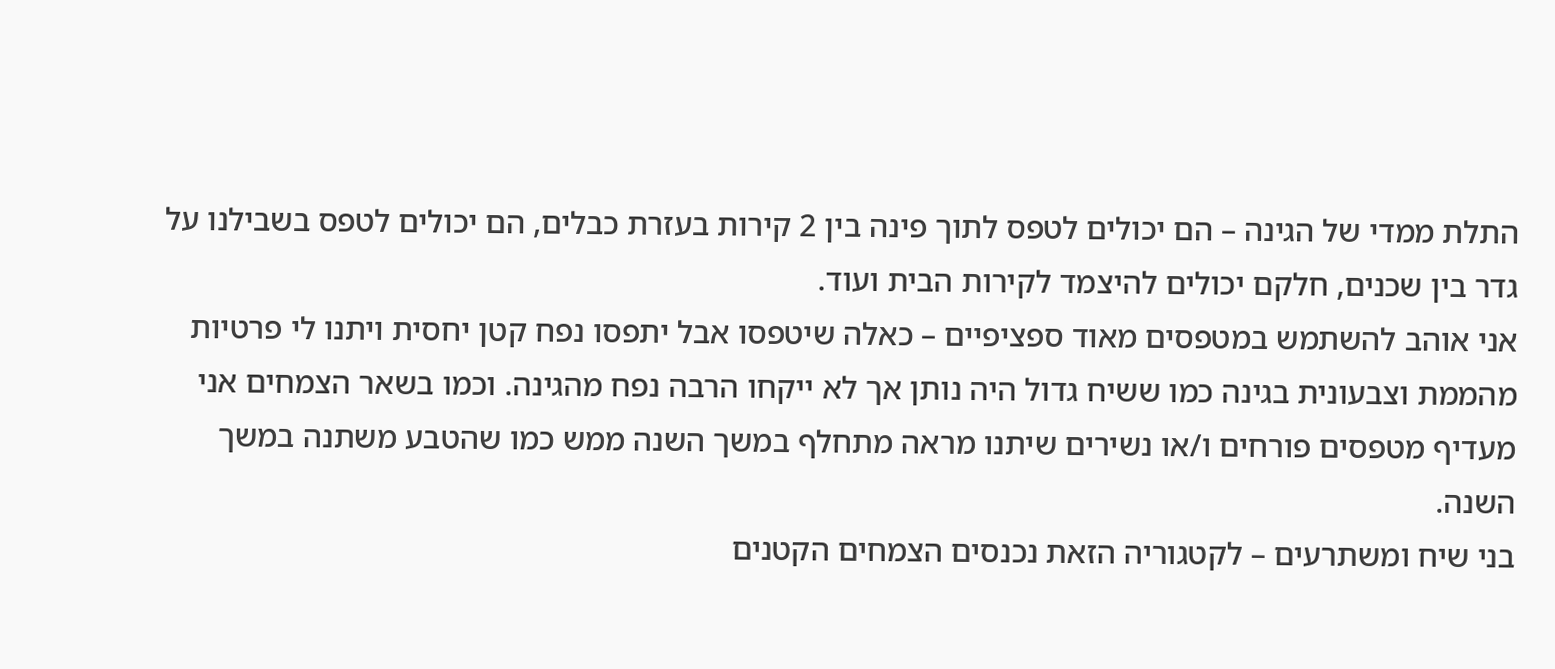התלת ממדי של הגינה – הם יכולים לטפס לתוך פינה בין 2 קירות בעזרת כבלים, הם יכולים לטפס בשבילנו על גדר בין שכנים, חלקם יכולים להיצמד לקירות הבית ועוד.
אני אוהב להשתמש במטפסים מאוד ספציפיים – כאלה שיטפסו אבל יתפסו נפח קטן יחסית ויתנו לי פרטיות מהממת וצבעונית בגינה כמו ששיח גדול היה נותן אך לא ייקחו הרבה נפח מהגינה. וכמו בשאר הצמחים אני מעדיף מטפסים פורחים ו/או נשירים שיתנו מראה מתחלף במשך השנה ממש כמו שהטבע משתנה במשך השנה.
בני שיח ומשתרעים – לקטגוריה הזאת נכנסים הצמחים הקטנים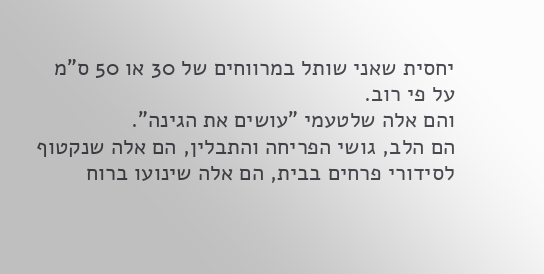יחסית שאני שותל במרווחים של 30 או 50 ס"מ על פי רוב.
והם אלה שלטעמי "עושים את הגינה".
הם הלב, גושי הפריחה והתבלין, הם אלה שנקטוף לסידורי פרחים בבית, הם אלה שינועו ברוח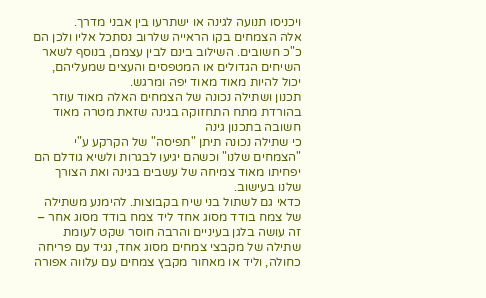ויכניסו תנועה לגינה או ישתרעו בין אבני מדרך.
אלה הצמחים בקו הראייה שלרוב נסתכל אליו ולכן הם כ"כ חשובים. השילוב בינם לבין עצמם, בנוסף לשאר השיחים הגדולים או המטפסים והעצים שמעליהם, יכול להיות מאוד מאוד יפה ומרגש.
תכנון ושתילה נכונה של הצמחים האלה מאוד עוזר בהורדת מתח התחזוקה בגינה שזאת מטרה מאוד חשובה בתכנון גינה
כי שתילה נכונה תיתן "תפיסה" של הקרקע ע"י "הצמחים שלנו" וכשהם יגיעו לבגרות ולשיא גודלם הם יפחיתו מאוד צמיחה של עשבים בגינה ואת הצורך שלנו בעישוב.
כדאי גם לשתול בני שיח בקבוצות. להימנע משתילה של צמח בודד מסוג אחד ליד צמח בודד מסוג אחר – זה עושה בלגן בעיניים והרבה חוסר שקט לעומת שתילה של מקבצי צמחים מסוג אחד, נגיד עם פריחה כחולה, וליד או מאחור מקבץ צמחים עם עלווה אפורה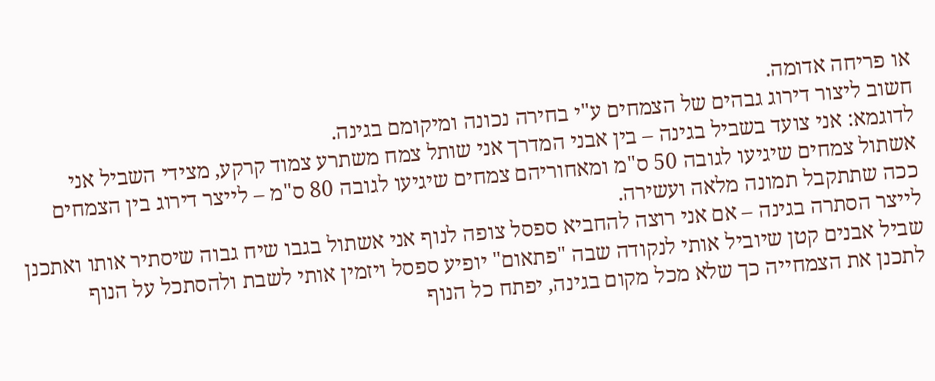או פריחה אדומה.
חשוב ליצור דירוג גבהים של הצמחים ע"י בחירה נכונה ומיקומם בגינה.
לדוגמא: אני צועד בשביל בגינה – בין אבני המדרך אני שותל צמח משתרע צמוד קרקע, מצידי השביל אני אשתול צמחים שיגיעו לגובה 50 ס"מ ומאחוריהם צמחים שיגיעו לגובה 80 ס"מ – לייצר דירוג בין הצמחים ככה שתתקבל תמונה מלאה ועשירה.
לייצר הסתרה בגינה – אם אני רוצה להחביא ספסל צופה לנוף אני אשתול בגבו שיח גבוה שיסתיר אותו ואתכנן שביל אבנים קטן שיוביל אותי לנקודה שבה "פתאום" יופיע ספסל ויזמין אותי לשבת ולהסתכל על הנוף
לתכנן את הצמחייה כך שלא מכל מקום בגינה, יפתח כל הנוף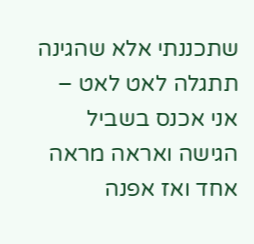שתכננתי אלא שהגינה תתגלה לאט לאט – אני אכנס בשביל הגישה ואראה מראה אחד ואז אפנה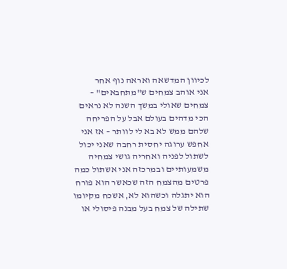לכיוון המדשאה ואראה נוף אחר
אני אוהב צמחים ש"מתחבאים" – צמחים שאולי במשך השנה לא נראים הכי מדהים בעולם אבל על הפריחה שלהם ממש לא בא לי לוותר – אז אני אחפש ערוגה יחסית רחבה שאני יכול לשתול לפניה ואחריה גושי צמחיה משמעותיים ובמרכזה אני אשתול כמה פרטים מהצמח הזה שכאשר הוא פורח הוא יתגלה וכשהוא לא, אשכח מקיומו
שתילה של צמח בעל מבנה פיסולי או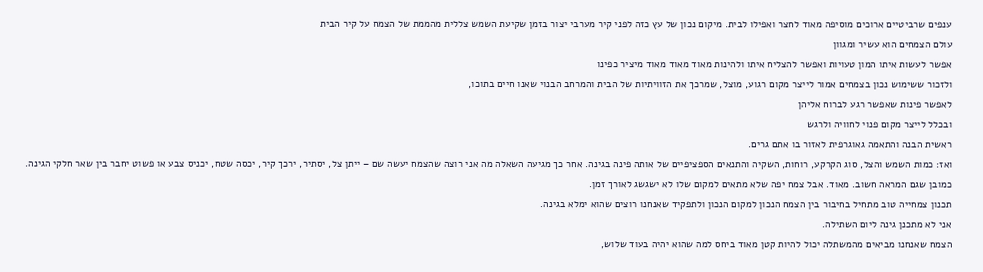ענפים שרביטיים ארוכים מוסיפה מאוד לחצר ואפילו לבית. מיקום נכון של עץ כזה לפני קיר מערבי יצור בזמן שקיעת השמש צללית מהממת של הצמח על קיר הבית
עולם הצמחים הוא עשיר ומגוון
אפשר לעשות איתו המון טעויות ואפשר להצליח איתו ולהינות מאוד מאוד מאוד מיציר כפינו
ולזכור ששימוש נכון בצמחים אמור לייצר מקום רגוע, מוצל, שמרכך את הזוויתיות של הבית והמרחב הבנוי שאנו חיים בתוכו,
לאפשר פינות שאפשר רגע לברוח אליהן
ובכלל לייצר מקום פנוי לחוויה ולרגש
ראשית הבנה והתאמה גאוגרפית לאזור בו אתם גרים.
ואז: כמות השמש והצל, סוג הקרקע, רוחות, השקיה והתנאים הספציפיים של אותה פינה בגינה. אחר כך מגיעה השאלה מה אני רוצה שהצמח יעשה שם – ייתן צל, יסתיר, ירכך קיר, יכסה שטח, יכניס צבע או פשוט יחבר בין שאר חלקי הגינה.
כמובן שגם המראה חשוב. מאוד. אבל צמח יפה שלא מתאים למקום שלו לא ישגשג לאורך זמן.
תכנון צמחייה טוב מתחיל בחיבור בין הצמח הנכון למקום הנכון ולתפקיד שאנחנו רוצים שהוא ימלא בגינה.
אני לא מתכנן גינה ליום השתילה.
הצמח שאנחנו מביאים מהמשתלה יכול להיות קטן מאוד ביחס למה שהוא יהיה בעוד שלוש,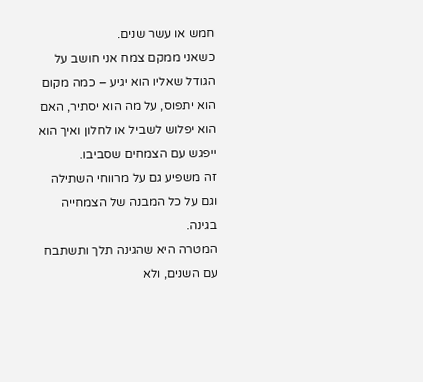חמש או עשר שנים.
כשאני ממקם צמח אני חושב על הגודל שאליו הוא יגיע – כמה מקום הוא יתפוס, על מה הוא יסתיר, האם הוא יפלוש לשביל או לחלון ואיך הוא ייפגש עם הצמחים שסביבו.
זה משפיע גם על מרווחי השתילה וגם על כל המבנה של הצמחייה בגינה.
המטרה היא שהגינה תלך ותשתבח עם השנים, ולא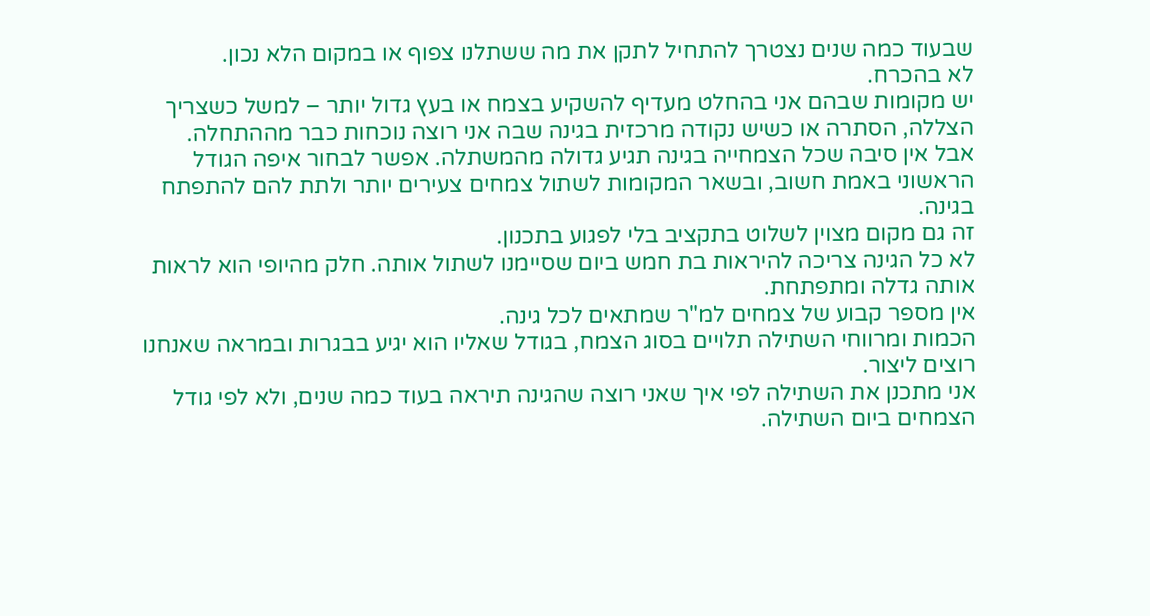שבעוד כמה שנים נצטרך להתחיל לתקן את מה ששתלנו צפוף או במקום הלא נכון.
לא בהכרח.
יש מקומות שבהם אני בהחלט מעדיף להשקיע בצמח או בעץ גדול יותר – למשל כשצריך הצללה, הסתרה או כשיש נקודה מרכזית בגינה שבה אני רוצה נוכחות כבר מההתחלה.
אבל אין סיבה שכל הצמחייה בגינה תגיע גדולה מהמשתלה. אפשר לבחור איפה הגודל הראשוני באמת חשוב, ובשאר המקומות לשתול צמחים צעירים יותר ולתת להם להתפתח בגינה.
זה גם מקום מצוין לשלוט בתקציב בלי לפגוע בתכנון.
לא כל הגינה צריכה להיראות בת חמש ביום שסיימנו לשתול אותה. חלק מהיופי הוא לראות אותה גדלה ומתפתחת.
אין מספר קבוע של צמחים למ"ר שמתאים לכל גינה.
הכמות ומרווחי השתילה תלויים בסוג הצמח, בגודל שאליו הוא יגיע בבגרות ובמראה שאנחנו רוצים ליצור.
אני מתכנן את השתילה לפי איך שאני רוצה שהגינה תיראה בעוד כמה שנים, ולא לפי גודל הצמחים ביום השתילה.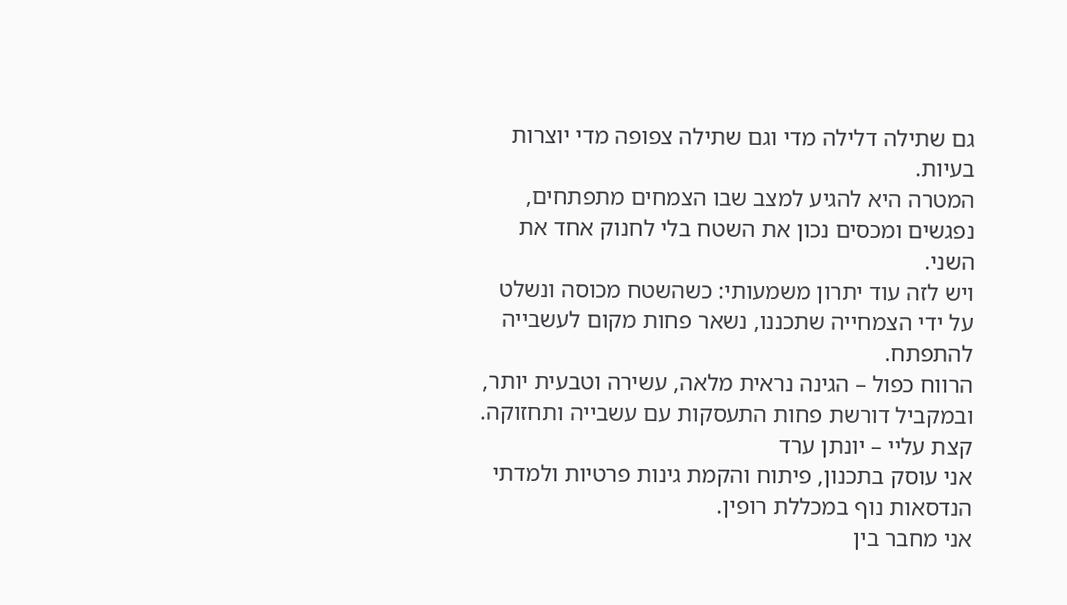גם שתילה דלילה מדי וגם שתילה צפופה מדי יוצרות בעיות.
המטרה היא להגיע למצב שבו הצמחים מתפתחים, נפגשים ומכסים נכון את השטח בלי לחנוק אחד את השני.
ויש לזה עוד יתרון משמעותי: כשהשטח מכוסה ונשלט על ידי הצמחייה שתכננו, נשאר פחות מקום לעשבייה להתפתח.
הרווח כפול – הגינה נראית מלאה, עשירה וטבעית יותר, ובמקביל דורשת פחות התעסקות עם עשבייה ותחזוקה.
קצת עליי – יונתן ערד
אני עוסק בתכנון, פיתוח והקמת גינות פרטיות ולמדתי הנדסאות נוף במכללת רופין.
אני מחבר בין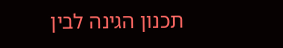תכנון הגינה לבין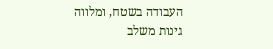העבודה בשטח, ומלווה גינות משלב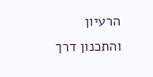הרעיון והתכנון דרך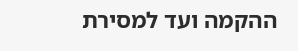ההקמה ועד למסירת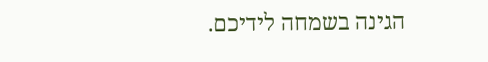הגינה בשמחה לידיכם.